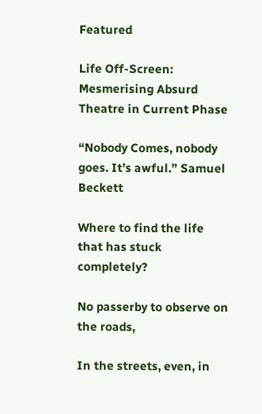Featured

Life Off-Screen: Mesmerising Absurd Theatre in Current Phase

“Nobody Comes, nobody goes. It’s awful.” Samuel Beckett

Where to find the life that has stuck completely?

No passerby to observe on the roads,

In the streets, even, in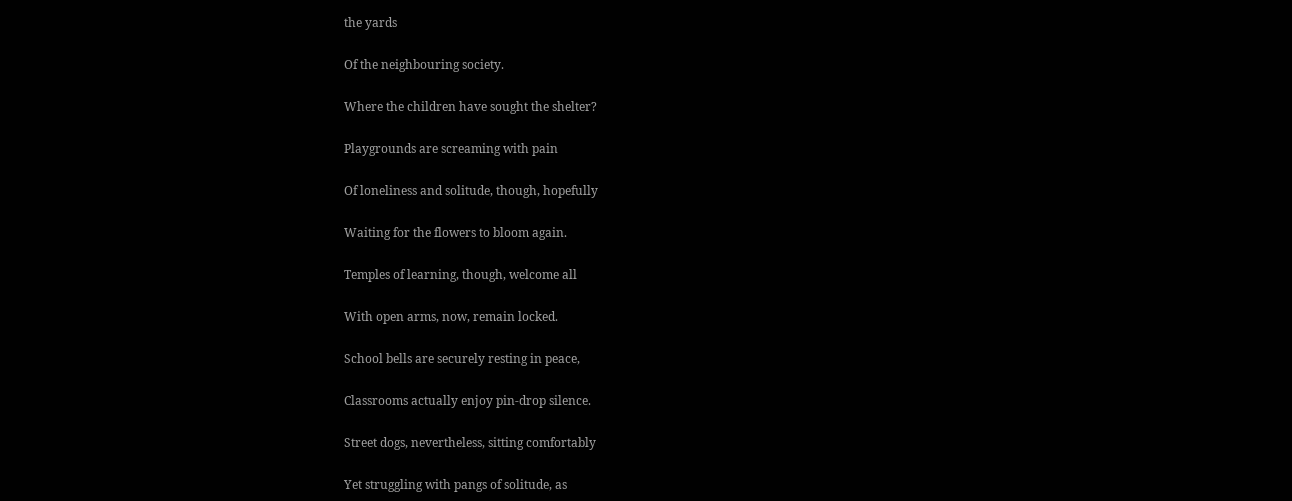the yards

Of the neighbouring society.

Where the children have sought the shelter?

Playgrounds are screaming with pain

Of loneliness and solitude, though, hopefully

Waiting for the flowers to bloom again.

Temples of learning, though, welcome all

With open arms, now, remain locked.

School bells are securely resting in peace,

Classrooms actually enjoy pin-drop silence.

Street dogs, nevertheless, sitting comfortably

Yet struggling with pangs of solitude, as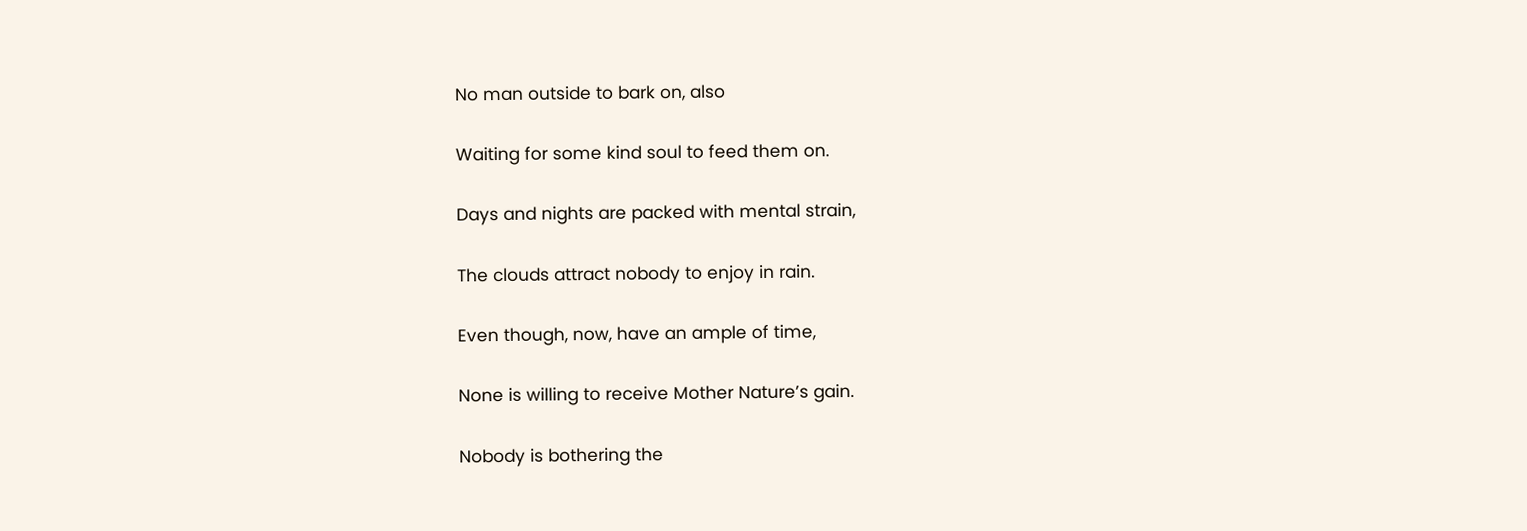No man outside to bark on, also

Waiting for some kind soul to feed them on.

Days and nights are packed with mental strain,

The clouds attract nobody to enjoy in rain.

Even though, now, have an ample of time,

None is willing to receive Mother Nature’s gain.

Nobody is bothering the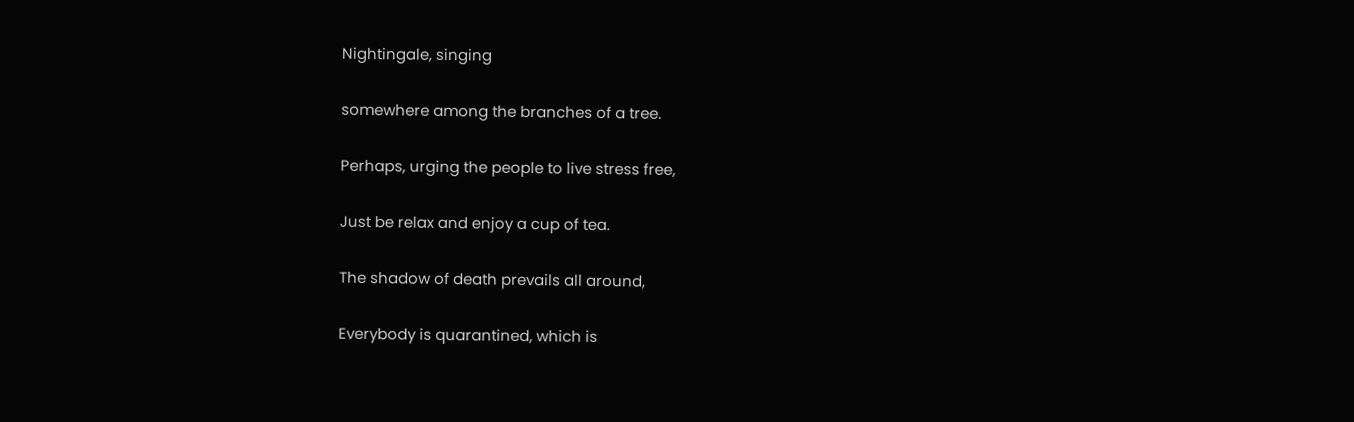Nightingale, singing

somewhere among the branches of a tree.

Perhaps, urging the people to live stress free,

Just be relax and enjoy a cup of tea.

The shadow of death prevails all around,

Everybody is quarantined, which is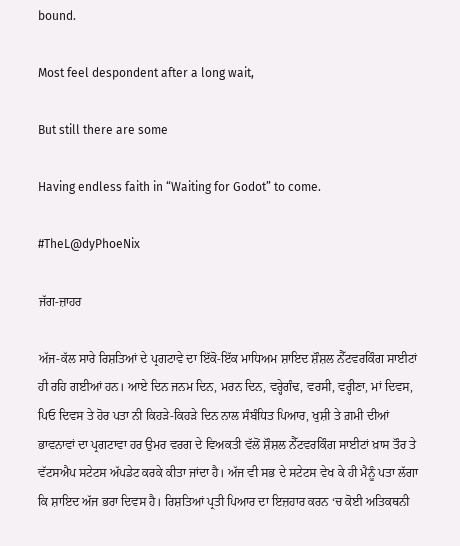bound.

Most feel despondent after a long wait,

But still there are some

Having endless faith in “Waiting for Godot” to come.

#TheL@dyPhoeNix

ਜੱਗ-ਜ਼ਾਹਰ

ਅੱਜ-ਕੱਲ ਸਾਰੇ ਰਿਸ਼ਤਿਆਂ ਦੇ ਪ੍ਰਗਟਾਵੇ ਦਾ ਇੱਕੋ-ਇੱਕ ਮਾਧਿਅਮ ਸ਼ਾਇਦ ਸ਼ੌਸ਼ਲ ਨੈੱਟਵਰਕਿੰਗ ਸਾਈਟਾਂ ਹੀ ਰਹਿ ਗਈਆਂ ਹਨ। ਆਏ ਦਿਨ ਜਨਮ ਦਿਨ, ਮਰਨ ਦਿਨ, ਵਰ੍ਹੇਗੰਢ, ਵਰਸੀ, ਵਰ੍ਹੀਣਾ, ਮਾਂ ਦਿਵਸ, ਪਿਓ ਦਿਵਸ ਤੇ ਹੋਰ ਪਤਾ ਨੀ ਕਿਹੜੇ-ਕਿਹੜੇ ਦਿਨ ਨਾਲ ਸੰਬੰਧਿਤ ਪਿਆਰ, ਖੁਸ਼ੀ ਤੇ ਗ਼ਮੀ ਦੀਆਂ ਭਾਵਨਾਵਾਂ ਦਾ ਪ੍ਰਗਟਾਵਾ ਹਰ ਉਮਰ ਵਰਗ ਦੇ ਵਿਅਕਤੀ ਵੱਲੋਂ ਸ਼ੌਸ਼ਲ ਨੈੱਟਵਰਕਿੰਗ ਸਾਈਟਾਂ ਖ਼ਾਸ ਤੌਰ ਤੇ ਵੱਟਸਐਪ ਸਟੇਟਸ ਅੱਪਡੇਟ ਕਰਕੇ ਕੀਤਾ ਜਾਂਦਾ ਹੈ। ਅੱਜ ਵੀ ਸਭ ਦੇ ਸਟੇਟਸ ਵੇਖ ਕੇ ਹੀ ਮੈਨੂੰ ਪਤਾ ਲੱਗਾ ਕਿ ਸ਼ਾਇਦ ਅੱਜ ਭਰਾ ਦਿਵਸ ਹੈ। ਰਿਸ਼ਤਿਆਂ ਪ੍ਰਤੀ ਪਿਆਰ ਦਾ ਇਜ਼ਹਾਰ ਕਰਨ ‘ਚ ਕੋਈ ਅਤਿਕਥਨੀ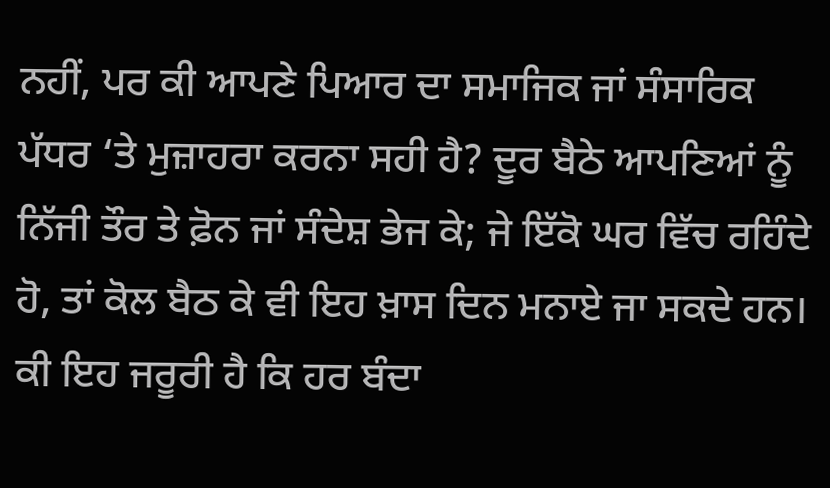ਨਹੀਂ, ਪਰ ਕੀ ਆਪਣੇ ਪਿਆਰ ਦਾ ਸਮਾਜਿਕ ਜਾਂ ਸੰਸਾਰਿਕ ਪੱਧਰ ‘ਤੇ ਮੁਜ਼ਾਹਰਾ ਕਰਨਾ ਸਹੀ ਹੈ? ਦੂਰ ਬੈਠੇ ਆਪਣਿਆਂ ਨੂੰ ਨਿੱਜੀ ਤੌਰ ਤੇ ਫ਼ੋਨ ਜਾਂ ਸੰਦੇਸ਼ ਭੇਜ ਕੇ; ਜੇ ਇੱਕੋ ਘਰ ਵਿੱਚ ਰਹਿੰਦੇ ਹੋ, ਤਾਂ ਕੋਲ ਬੈਠ ਕੇ ਵੀ ਇਹ ਖ਼ਾਸ ਦਿਨ ਮਨਾਏ ਜਾ ਸਕਦੇ ਹਨ। ਕੀ ਇਹ ਜਰੂਰੀ ਹੈ ਕਿ ਹਰ ਬੰਦਾ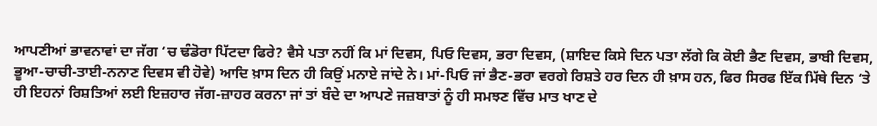ਆਪਣੀਆਂ ਭਾਵਨਾਵਾਂ ਦਾ ਜੱਗ ‘ਚ ਢੰਡੋਰਾ ਪਿੱਟਦਾ ਫਿਰੇ? ਵੈਸੇ ਪਤਾ ਨਹੀਂ ਕਿ ਮਾਂ ਦਿਵਸ, ਪਿਓ ਦਿਵਸ, ਭਰਾ ਦਿਵਸ, (ਸ਼ਾਇਦ ਕਿਸੇ ਦਿਨ ਪਤਾ ਲੱਗੇ ਕਿ ਕੋਈ ਭੈਣ ਦਿਵਸ, ਭਾਬੀ ਦਿਵਸ, ਭੂਆ-ਚਾਚੀ-ਤਾਈ-ਨਨਾਣ ਦਿਵਸ ਵੀ ਹੋਵੇ) ਆਦਿ ਖ਼ਾਸ ਦਿਨ ਹੀ ਕਿਉਂ ਮਨਾਏ ਜਾਂਦੇ ਨੇ। ਮਾਂ-ਪਿਓ ਜਾਂ ਭੈਣ-ਭਰਾ ਵਰਗੇ ਰਿਸ਼ਤੇ ਹਰ ਦਿਨ ਹੀ ਖ਼ਾਸ ਹਨ, ਫਿਰ ਸਿਰਫ ਇੱਕ ਮਿੱਥੇ ਦਿਨ ‘ਤੇ ਹੀ ਇਹਨਾਂ ਰਿਸ਼ਤਿਆਂ ਲਈ ਇਜ਼ਹਾਰ ਜੱਗ-ਜ਼ਾਹਰ ਕਰਨਾ ਜਾਂ ਤਾਂ ਬੰਦੇ ਦਾ ਆਪਣੇ ਜਜ਼ਬਾਤਾਂ ਨੂੰ ਹੀ ਸਮਝਣ ਵਿੱਚ ਮਾਤ ਖਾਣ ਦੇ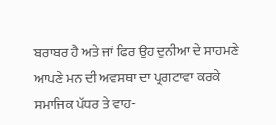ਬਰਾਬਰ ਹੈ ਅਤੇ ਜਾਂ ਫਿਰ ਉਹ ਦੁਨੀਆ ਦੇ ਸਾਹਮਣੇ ਆਪਣੇ ਮਨ ਦੀ ਅਵਸਥਾ ਦਾ ਪ੍ਰਗਟਾਵਾ ਕਰਕੇ ਸਮਾਜਿਕ ਪੱਧਰ ਤੇ ਵਾਹ-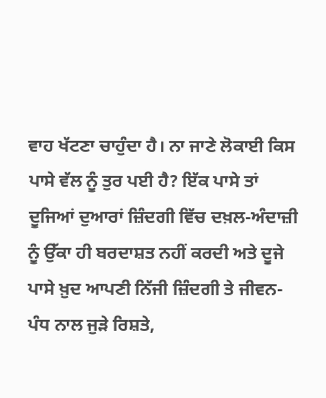ਵਾਹ ਖੱਟਣਾ ਚਾਹੁੰਦਾ ਹੈ। ਨਾ ਜਾਣੇ ਲੋਕਾਈ ਕਿਸ ਪਾਸੇ ਵੱਲ ਨੂੰ ਤੁਰ ਪਈ ਹੈ? ਇੱਕ ਪਾਸੇ ਤਾਂ ਦੂਜਿਆਂ ਦੁਆਰਾਂ ਜ਼ਿੰਦਗੀ ਵਿੱਚ ਦਖ਼ਲ-ਅੰਦਾਜ਼ੀ ਨੂੰ ਉੱਕਾ ਹੀ ਬਰਦਾਸ਼ਤ ਨਹੀਂ ਕਰਦੀ ਅਤੇ ਦੂਜੇ ਪਾਸੇ ਖ਼ੁਦ ਆਪਣੀ ਨਿੱਜੀ ਜ਼ਿੰਦਗੀ ਤੇ ਜੀਵਨ-ਪੰਧ ਨਾਲ ਜੁੜੇ ਰਿਸ਼ਤੇ,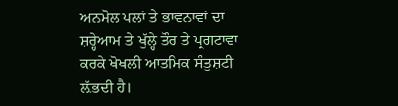ਅਨਮੋਲ ਪਲਾਂ ਤੇ ਭਾਵਨਾਵਾਂ ਦਾ ਸ਼ਰ੍ਹੇਆਮ ਤੇ ਖੁੱਲ੍ਹੇ ਤੌਰ ਤੇ ਪ੍ਰਗਟਾਵਾ ਕਰਕੇ ਖੋਖਲੀ ਆਤਮਿਕ ਸੰਤੁਸ਼ਟੀ ਲ਼ੱਭਦੀ ਹੈ।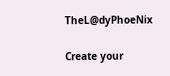TheL@dyPhoeNix

Create your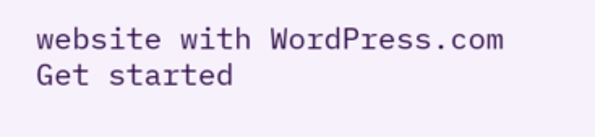website with WordPress.com
Get started